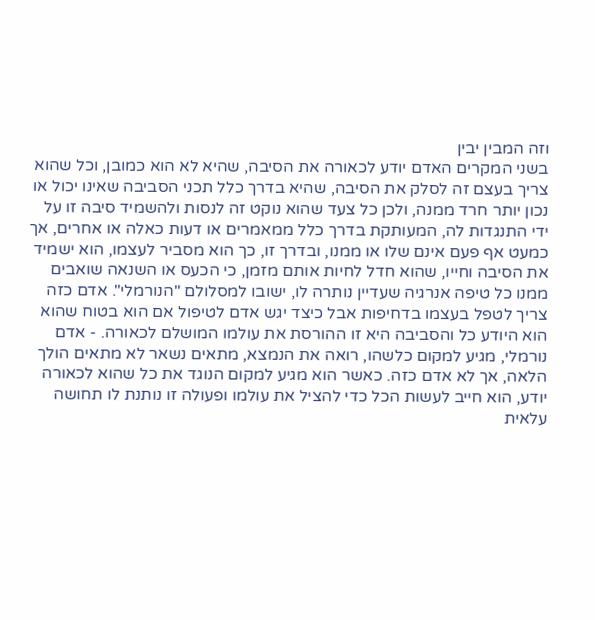וזה המבין יבין
בשני המקרים האדם יודע לכאורה את הסיבה, שהיא לא הוא כמובן, וכל שהוא צריך בעצם זה לסלק את הסיבה, שהיא בדרך כלל תכני הסביבה שאינו יכול או נכון יותר חרד ממנה, ולכן כל צעד שהוא נוקט זה לנסות ולהשמיד סיבה זו על ידי התנגדות לה, המעותקת בדרך כלל ממאמרים או דעות כאלה או אחרים, אך כמעט אף פעם אינם שלו או ממנו, ובדרך זו, כך הוא מסביר לעצמו, הוא ישמיד את הסיבה וחייו, שהוא חדל לחיות אותם מזמן, כי הכעס או השנאה שואבים ממנו כל טיפה אנרגיה שעדיין נותרה לו, ישובו למסלולם "הנורמלי". אדם כזה צריך לטפל בעצמו בדחיפות אבל כיצד יגש אדם לטיפול אם הוא בטוח שהוא הוא היודע כל והסביבה היא זו ההורסת את עולמו המושלם לכאורה. - אדם נורמלי, מגיע למקום כלשהו, רואה את הנמצא, מתאים נשאר לא מתאים הולך הלאה, אך לא אדם כזה. כאשר הוא מגיע למקום הנוגד את כל שהוא לכאורה יודע, הוא חייב לעשות הכל כדי להציל את עולמו ופעולה זו נותנת לו תחושה עלאית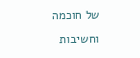של חוכמה וחשיבות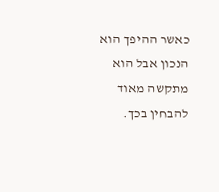כאשר ההיפך הוא הנכון אבל הוא מתקשה מאוד להבחין בכך.